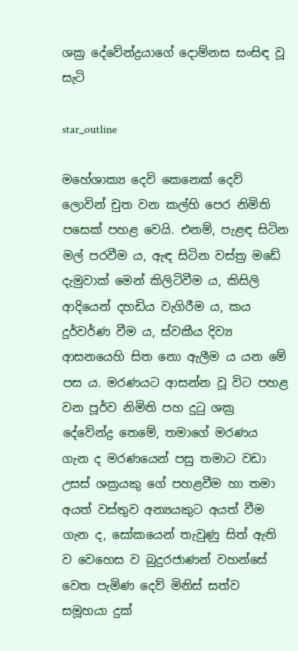ශක්‍ර දේවේන්ද්‍රයාගේ දොම්නස සංසිඳ වූ සැටි

star_outline

මහේශාක්‍ය දෙවි කෙනෙක් දෙව් ලොවින් චුත වන කල්හි පෙර නිමිති පසෙක් පහළ වෙයි. එනම්, පැළඳ සිටින මල් පරවීම ය, ඇඳ සිටින වස්ත්‍ර මඩේ දැමුවාක් මෙන් කිලිටිවීම ය, කිසිලි ආදියෙන් දහඩිය වැගිරීම ය, කය දුර්වර්ණ වීම ය, ස්වකීය දිව්‍ය ආසනයෙහි සිත නො ඇලීම ය යන මේ පස ය. මරණයට ආසන්න වූ විට පහළ වන පූර්ව නිමිති පහ දුටු ශක්‍ර දේවේන්ද්‍ර තෙමේ, තමාගේ මරණය ගැන ද මරණයෙන් පසු තමාට වඩා උසස් ශක්‍රයකු ගේ පහළවීම හා තමා අයත් වස්තුව අන්‍යයකුට අයත් වීම ගැන ද, සෝකයෙන් තැවුණු සිත් ඇති ව වෙහෙස ව බුදුරජාණන් වහන්සේ වෙත පැමිණ දෙව් මිනිස් සත්ව සමූහයා දුක්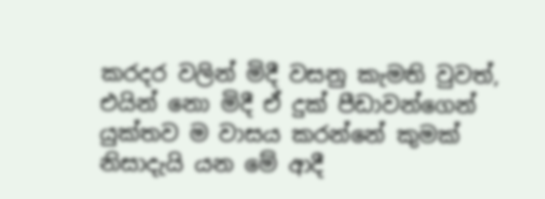කරදර වලින් මිදී වසනු කැමති වුවත්, එයින් නො මිදී ඒ දුක් පීඩාවන්ගෙන් යුක්තව ම වාසය කරන්නේ කුමක් නිසාදැයි යන මේ ආදී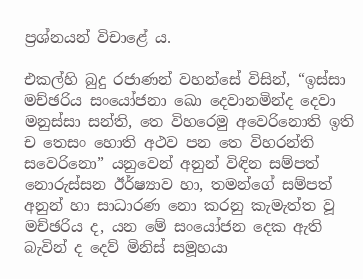ප්‍රශ්නයන් විචාළේ ය.

එකල්හි බුදු රජාණන් වහන්සේ විසින්, “ඉස්සා මච්ඡරිය සංයෝජනා ඛො දෙවානමින්ද දෙවා මනුස්සා සන්ති, තෙ විහරෙමු අවෙරිනොති ඉති ච තෙසං හොති අථව පන තෙ විහරන්ති සවෙරිනො” යනුවෙන් අනුන් විඳින සම්පත් නොරුස්සන ඊර්ෂ්‍යාව හා, තමන්ගේ සම්පත් අනුන් හා සාධාරණ නො කරනු කැමැත්ත වූ මච්ඡරිය ද, යන මේ සංයෝජන දෙක ඇති බැවින් ද දෙව් මිනිස් සමූහයා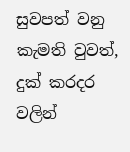සුවපත් වනු කැමති වුවත්, දුක් කරදර වලින්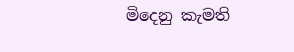මිදෙනු කැමති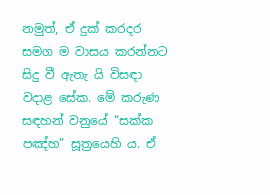නමුත්, ඒ දුක් කරදර සමග ම වාසය කරන්නට සිදු වී ඇතැ යි විසඳා වදාළ සේක. මේ කරුණ සඳහන් වනුයේ “සක්ක පඤ්හ” සූත්‍රයෙහි ය. ඒ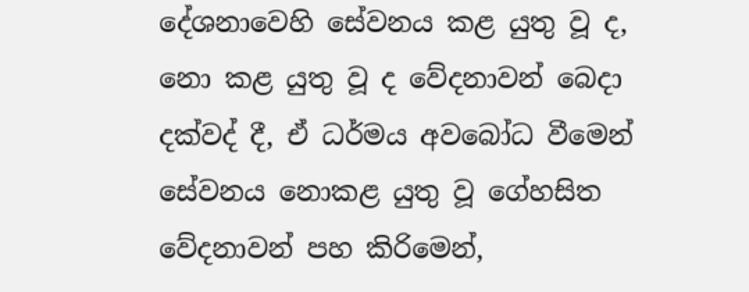දේශනාවෙහි සේවනය කළ යුතු වූ ද, නො කළ යුතු වූ ද වේදනාවන් බෙදා දක්වද් දී, ඒ ධර්මය අවබෝධ වීමෙන් සේවනය නොකළ යුතු වූ ගේහසිත වේදනාවන් පහ කිරිමෙන්,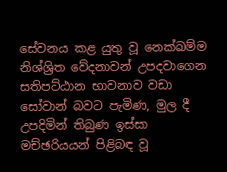සේවනය කළ යුතු වූ නෙක්ඛම්ම නිශ්ශ්‍රිත වේදනාවන් උපදවාගෙන සතිපට්ඨාන භාවනාව වඩා සෝවාන් බවට පැමිණ, මුල දී උපදිමින් තිබුණ ඉස්සා මච්ඡරියයන් පිළිබඳ වූ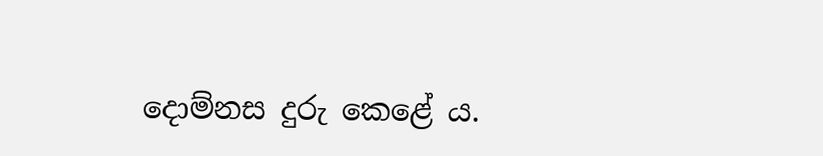දොම්නස දුරු කෙළේ ය.